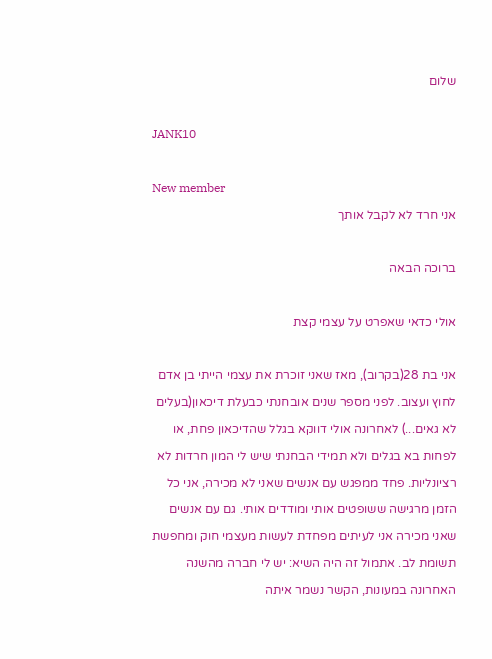שלום

JANK10

New member
אני חרד לא לקבל אותך

ברוכה הבאה

אולי כדאי שאפרט על עצמי קצת

אני בת 28(בקרוב), מאז שאני זוכרת את עצמי הייתי בן אדם לחוץ ועצוב. לפני מספר שנים אובחנתי כבעלת דיכאון(בעלים לא גאים...) לאחרונה אולי דווקא בגלל שהדיכאון פחת, או לפחות בא בגלים ולא תמידי הבחנתי שיש לי המון חרדות לא רציונליות. פחד ממפגש עם אנשים שאני לא מכירה, אני כל הזמן מרגישה ששופטים אותי ומודדים אותי. גם עם אנשים שאני מכירה אני לעיתים מפחדת לעשות מעצמי חוק ומחפשת תשומת לב. אתמול זה היה השיא: יש לי חברה מהשנה האחרונה במעונות, הקשר נשמר איתה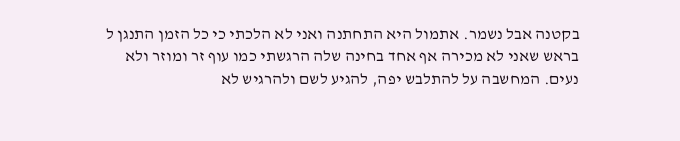בקטנה אבל נשמר. אתמול היא התחתנה ואני לא הלכתי כי כל הזמן התנגן ל בראש שאני לא מכירה אף אחד בחינה שלה הרגשתי כמו עוף זר ומוזר ולא נעים. המחשבה על להתלבש יפה, להגיע לשם ולהרגיש לא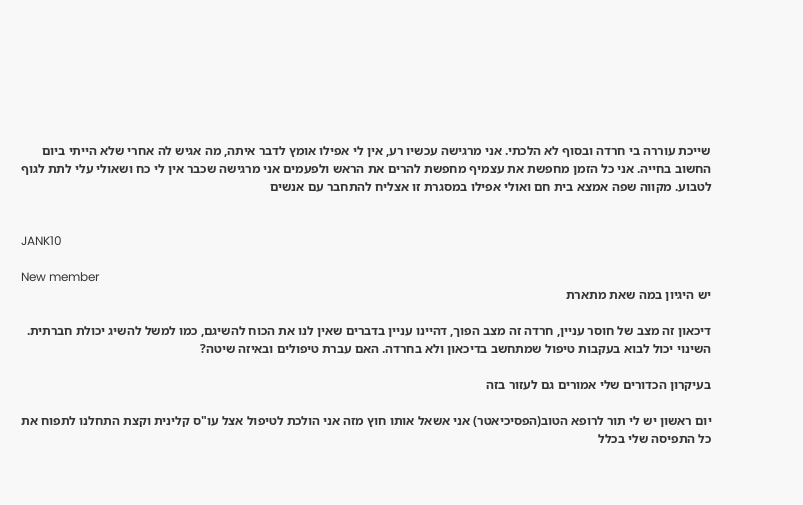שייכת עוררה בי חרדה ובסוף לא הלכתי. אני מרגישה עכשיו רע, אין לי אפילו אומץ לדבר איתה, מה אגיש לה אחרי שלא הייתי ביום החשוב בחייה. אני כל הזמן מחפשת את עצמיף מחפשת להרים את הראש ולפעמים אני מרגישה שכבר אין לי כח ושאולי עלי לתת לגוף לטבוע. מקווה שפה אמצא בית חם ואולי אפילו במסגרת זו אצליח להתחבר עם אנשים


JANK10

New member
יש היגיון במה שאת מתארת

דיכאון זה מצב של חוסר עניין, חרדה זה מצב הפוך, דהיינו עניין בדברים שאין לנו את הכוח להשיגם, כמו למשל להשיג יכולת חברתית. השינוי יכול לבוא בעקבות טיפול שמתחשב בדיכאון ולא בחרדה. האם עברת טיפולים ובאיזה שיטה?

בעיקרון הכדורים שלי אמורים גם לעזור בזה

יום ראשון יש לי תור לרופא הטוב(הפסיכיאטר) אני אשאל אותו חוץ מזה אני הולכת לטיפול אצל עו"ס קלינית וקצת התחלנו לתפוח את כל התפיסה שלי בכלל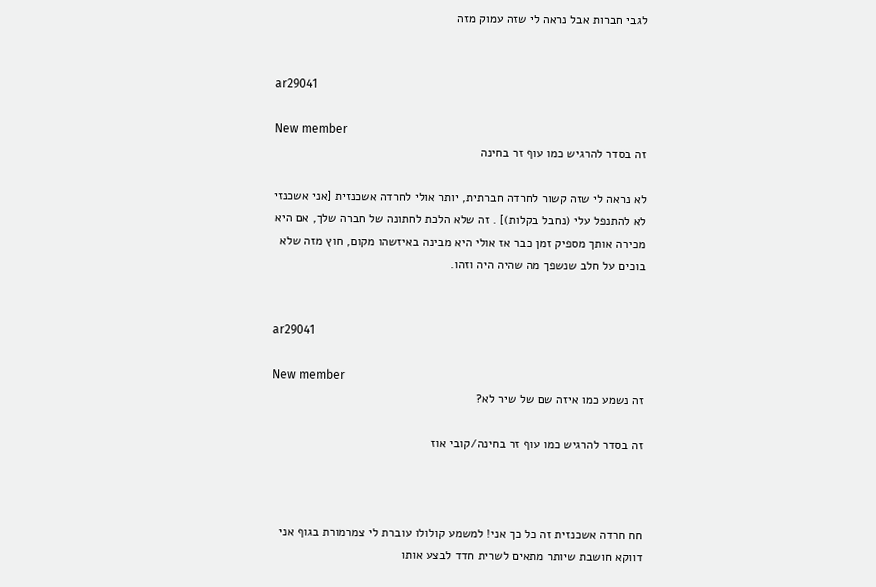לגבי חברות אבל נראה לי שזה עמוק מזה


ar29041

New member
זה בסדר להרגיש כמו עוף זר בחינה

לא נראה לי שזה קשור לחרדה חברתית, יותר אולי לחרדה אשכנזית [אני אשכנזי לא להתנפל עלי (נחבל בקלות)] . זה שלא הלכת לחתונה של חברה שלך, אם היא מכירה אותך מספיק זמן כבר אז אולי היא מבינה באיזשהו מקום, חוץ מזה שלא בוכים על חלב שנשפך מה שהיה היה וזהו.


ar29041

New member
זה נשמע כמו איזה שם של שיר לא?

זה בסדר להרגיש כמו עוף זר בחינה/קובי אוז



חח חרדה אשכנזית זה כל כך אני! למשמע קולולו עוברת לי צמרמורת בגוף אני דווקא חושבת שיותר מתאים לשרית חדד לבצע אותו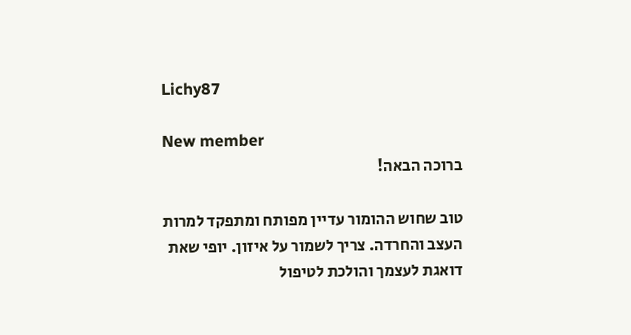Lichy87

New member
ברוכה הבאה!

טוב שחוש ההומור עדיין מפותח ומתפקד למרות העצב והחרדה. צריך לשמור על איזון. יופי שאת דואגת לעצמך והולכת לטיפול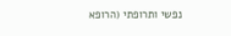נפשי ותרופתי (הרופא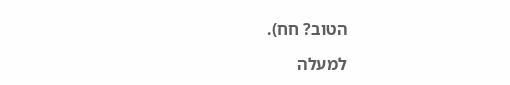הטוב? חח).

למעלה